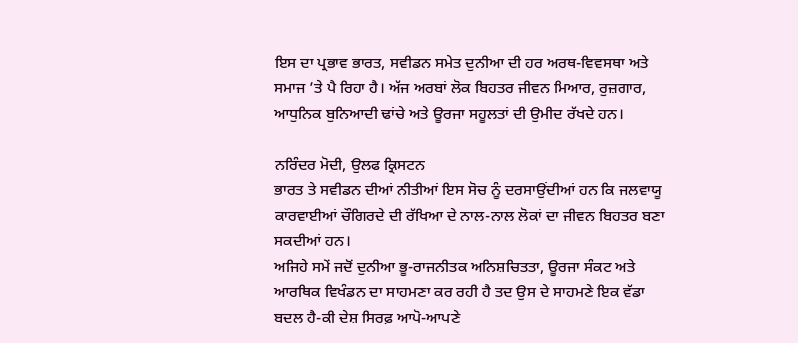ਇਸ ਦਾ ਪ੍ਰਭਾਵ ਭਾਰਤ, ਸਵੀਡਨ ਸਮੇਤ ਦੁਨੀਆ ਦੀ ਹਰ ਅਰਥ-ਵਿਵਸਥਾ ਅਤੇ ਸਮਾਜ ’ਤੇ ਪੈ ਰਿਹਾ ਹੈ। ਅੱਜ ਅਰਬਾਂ ਲੋਕ ਬਿਹਤਰ ਜੀਵਨ ਮਿਆਰ, ਰੁਜ਼ਗਾਰ, ਆਧੁਨਿਕ ਬੁਨਿਆਦੀ ਢਾਂਚੇ ਅਤੇ ਊਰਜਾ ਸਹੂਲਤਾਂ ਦੀ ਉਮੀਦ ਰੱਖਦੇ ਹਨ।

ਨਰਿੰਦਰ ਮੋਦੀ, ਉਲਫ ਕ੍ਰਿਸਟਨ
ਭਾਰਤ ਤੇ ਸਵੀਡਨ ਦੀਆਂ ਨੀਤੀਆਂ ਇਸ ਸੋਚ ਨੂੰ ਦਰਸਾਉਂਦੀਆਂ ਹਨ ਕਿ ਜਲਵਾਯੂ ਕਾਰਵਾਈਆਂ ਚੌਗਿਰਦੇ ਦੀ ਰੱਖਿਆ ਦੇ ਨਾਲ-ਨਾਲ ਲੋਕਾਂ ਦਾ ਜੀਵਨ ਬਿਹਤਰ ਬਣਾ ਸਕਦੀਆਂ ਹਨ।
ਅਜਿਹੇ ਸਮੇਂ ਜਦੋਂ ਦੁਨੀਆ ਭੂ-ਰਾਜਨੀਤਕ ਅਨਿਸ਼ਚਿਤਤਾ, ਊਰਜਾ ਸੰਕਟ ਅਤੇ ਆਰਥਿਕ ਵਿਖੰਡਨ ਦਾ ਸਾਹਮਣਾ ਕਰ ਰਹੀ ਹੈ ਤਦ ਉਸ ਦੇ ਸਾਹਮਣੇ ਇਕ ਵੱਡਾ ਬਦਲ ਹੈ-ਕੀ ਦੇਸ਼ ਸਿਰਫ਼ ਆਪੋ-ਆਪਣੇ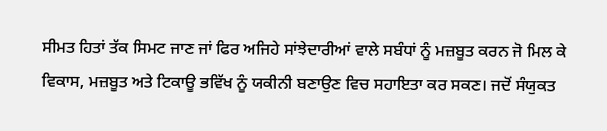ਸੀਮਤ ਹਿਤਾਂ ਤੱਕ ਸਿਮਟ ਜਾਣ ਜਾਂ ਫਿਰ ਅਜਿਹੇ ਸਾਂਝੇਦਾਰੀਆਂ ਵਾਲੇ ਸਬੰਧਾਂ ਨੂੰ ਮਜ਼ਬੂਤ ਕਰਨ ਜੋ ਮਿਲ ਕੇ ਵਿਕਾਸ, ਮਜ਼ਬੂਤ ਅਤੇ ਟਿਕਾਊ ਭਵਿੱਖ ਨੂੰ ਯਕੀਨੀ ਬਣਾਉਣ ਵਿਚ ਸਹਾਇਤਾ ਕਰ ਸਕਣ। ਜਦੋਂ ਸੰਯੁਕਤ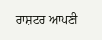ਰਾਸ਼ਟਰ ਆਪਣੀ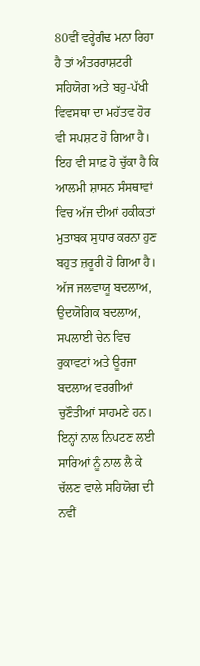80ਵੀਂ ਵਰ੍ਹੇਗੰਢ ਮਨਾ ਰਿਹਾ ਹੈ ਤਾਂ ਅੰਤਰਰਾਸ਼ਟਰੀ ਸਹਿਯੋਗ ਅਤੇ ਬਹੁ-ਪੱਖੀ ਵਿਵਸਥਾ ਦਾ ਮਹੱਤਵ ਹੋਰ ਵੀ ਸਪਸ਼ਟ ਹੋ ਗਿਆ ਹੈ। ਇਹ ਵੀ ਸਾਫ਼ ਹੋ ਚੁੱਕਾ ਹੈ ਕਿ ਆਲਮੀ ਸ਼ਾਸਨ ਸੰਸਥਾਵਾਂ ਵਿਚ ਅੱਜ ਦੀਆਂ ਹਕੀਕਤਾਂ ਮੁਤਾਬਕ ਸੁਧਾਰ ਕਰਨਾ ਹੁਣ ਬਹੁਤ ਜ਼ਰੂਰੀ ਹੋ ਗਿਆ ਹੈ। ਅੱਜ ਜਲਵਾਯੂ ਬਦਲਾਅ, ਉਦਯੋਗਿਕ ਬਦਲਾਅ, ਸਪਲਾਈ ਚੇਨ ਵਿਚ ਰੁਕਾਵਟਾਂ ਅਤੇ ਊਰਜਾ ਬਦਲਾਅ ਵਰਗੀਆਂ ਚੁਣੌਤੀਆਂ ਸਾਹਮਣੇ ਹਨ। ਇਨ੍ਹਾਂ ਨਾਲ ਨਿਪਟਣ ਲਈ ਸਾਰਿਆਂ ਨੂੰ ਨਾਲ ਲੈ ਕੇ ਚੱਲਣ ਵਾਲੇ ਸਹਿਯੋਗ ਦੀ ਨਵੀਂ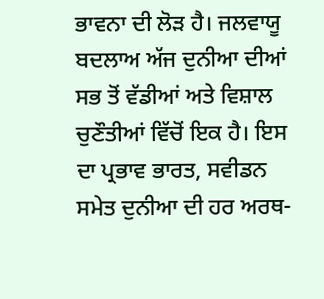ਭਾਵਨਾ ਦੀ ਲੋੜ ਹੈ। ਜਲਵਾਯੂ ਬਦਲਾਅ ਅੱਜ ਦੁਨੀਆ ਦੀਆਂ ਸਭ ਤੋਂ ਵੱਡੀਆਂ ਅਤੇ ਵਿਸ਼ਾਲ ਚੁਣੌਤੀਆਂ ਵਿੱਚੋਂ ਇਕ ਹੈ। ਇਸ ਦਾ ਪ੍ਰਭਾਵ ਭਾਰਤ, ਸਵੀਡਨ ਸਮੇਤ ਦੁਨੀਆ ਦੀ ਹਰ ਅਰਥ-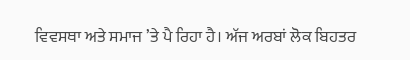ਵਿਵਸਥਾ ਅਤੇ ਸਮਾਜ ’ਤੇ ਪੈ ਰਿਹਾ ਹੈ। ਅੱਜ ਅਰਬਾਂ ਲੋਕ ਬਿਹਤਰ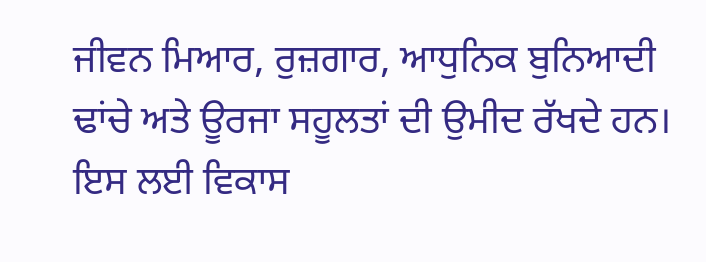ਜੀਵਨ ਮਿਆਰ, ਰੁਜ਼ਗਾਰ, ਆਧੁਨਿਕ ਬੁਨਿਆਦੀ ਢਾਂਚੇ ਅਤੇ ਊਰਜਾ ਸਹੂਲਤਾਂ ਦੀ ਉਮੀਦ ਰੱਖਦੇ ਹਨ। ਇਸ ਲਈ ਵਿਕਾਸ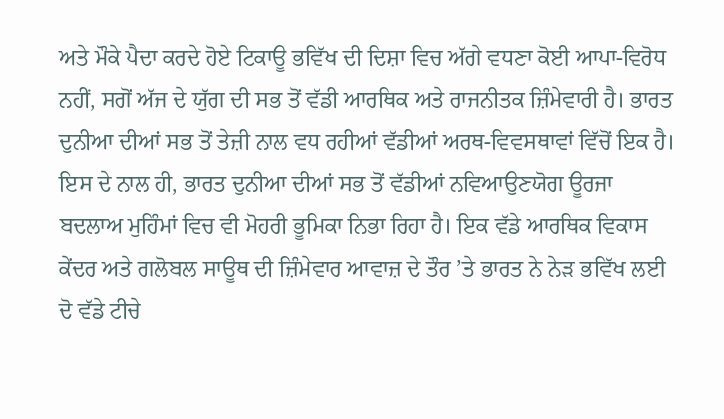ਅਤੇ ਮੌਕੇ ਪੈਦਾ ਕਰਦੇ ਹੋਏ ਟਿਕਾਊ ਭਵਿੱਖ ਦੀ ਦਿਸ਼ਾ ਵਿਚ ਅੱਗੇ ਵਧਣਾ ਕੋਈ ਆਪਾ-ਵਿਰੋਧ ਨਹੀਂ, ਸਗੋਂ ਅੱਜ ਦੇ ਯੁੱਗ ਦੀ ਸਭ ਤੋਂ ਵੱਡੀ ਆਰਥਿਕ ਅਤੇ ਰਾਜਨੀਤਕ ਜ਼ਿੰਮੇਵਾਰੀ ਹੈ। ਭਾਰਤ ਦੁਨੀਆ ਦੀਆਂ ਸਭ ਤੋਂ ਤੇਜ਼ੀ ਨਾਲ ਵਧ ਰਹੀਆਂ ਵੱਡੀਆਂ ਅਰਥ-ਵਿਵਸਥਾਵਾਂ ਵਿੱਚੋਂ ਇਕ ਹੈ। ਇਸ ਦੇ ਨਾਲ ਹੀ, ਭਾਰਤ ਦੁਨੀਆ ਦੀਆਂ ਸਭ ਤੋਂ ਵੱਡੀਆਂ ਨਵਿਆਉਣਯੋਗ ਊਰਜਾ ਬਦਲਾਅ ਮੁਹਿੰਮਾਂ ਵਿਚ ਵੀ ਮੋਹਰੀ ਭੂਮਿਕਾ ਨਿਭਾ ਰਿਹਾ ਹੈ। ਇਕ ਵੱਡੇ ਆਰਥਿਕ ਵਿਕਾਸ ਕੇਂਦਰ ਅਤੇ ਗਲੋਬਲ ਸਾਊਥ ਦੀ ਜ਼ਿੰਮੇਵਾਰ ਆਵਾਜ਼ ਦੇ ਤੌਰ ’ਤੇ ਭਾਰਤ ਨੇ ਨੇੜ ਭਵਿੱਖ ਲਈ ਦੋ ਵੱਡੇ ਟੀਚੇ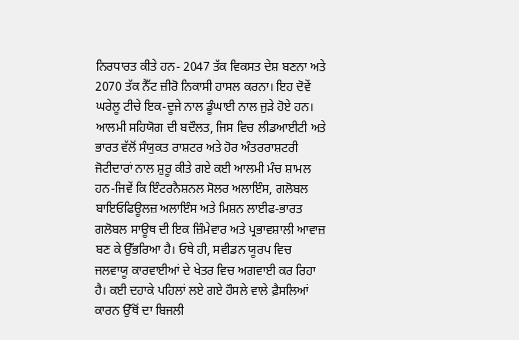ਨਿਰਧਾਰਤ ਕੀਤੇ ਹਨ- 2047 ਤੱਕ ਵਿਕਸਤ ਦੇਸ਼ ਬਣਨਾ ਅਤੇ 2070 ਤੱਕ ਨੈੱਟ ਜ਼ੀਰੋ ਨਿਕਾਸੀ ਹਾਸਲ ਕਰਨਾ। ਇਹ ਦੋਵੇਂ ਘਰੇਲੂ ਟੀਚੇ ਇਕ-ਦੂਜੇ ਨਾਲ ਡੂੰਘਾਈ ਨਾਲ ਜੁੜੇ ਹੋਏ ਹਨ।
ਆਲਮੀ ਸਹਿਯੋਗ ਦੀ ਬਦੌਲਤ, ਜਿਸ ਵਿਚ ਲੀਡਆਈਟੀ ਅਤੇ ਭਾਰਤ ਵੱਲੋਂ ਸੰਯੁਕਤ ਰਾਸ਼ਟਰ ਅਤੇ ਹੋਰ ਅੰਤਰਰਾਸ਼ਟਰੀ ਜੋਟੀਦਾਰਾਂ ਨਾਲ ਸ਼ੁਰੂ ਕੀਤੇ ਗਏ ਕਈ ਆਲਮੀ ਮੰਚ ਸ਼ਾਮਲ ਹਨ-ਜਿਵੇਂ ਕਿ ਇੰਟਰਨੈਸ਼ਨਲ ਸੋਲਰ ਅਲਾਇੰਸ, ਗਲੋਬਲ ਬਾਇਓਫਿਊਲਜ਼ ਅਲਾਇੰਸ ਅਤੇ ਮਿਸ਼ਨ ਲਾਈਫ-ਭਾਰਤ ਗਲੋਬਲ ਸਾਊਥ ਦੀ ਇਕ ਜ਼ਿੰਮੇਵਾਰ ਅਤੇ ਪ੍ਰਭਾਵਸ਼ਾਲੀ ਆਵਾਜ਼ ਬਣ ਕੇ ਉੱਭਰਿਆ ਹੈ। ਓਥੇ ਹੀ, ਸਵੀਡਨ ਯੂਰਪ ਵਿਚ ਜਲਵਾਯੂ ਕਾਰਵਾਈਆਂ ਦੇ ਖੇਤਰ ਵਿਚ ਅਗਵਾਈ ਕਰ ਰਿਹਾ ਹੈ। ਕਈ ਦਹਾਕੇ ਪਹਿਲਾਂ ਲਏ ਗਏ ਹੌਸਲੇ ਵਾਲੇ ਫ਼ੈਸਲਿਆਂ ਕਾਰਨ ਉੱਥੋਂ ਦਾ ਬਿਜਲੀ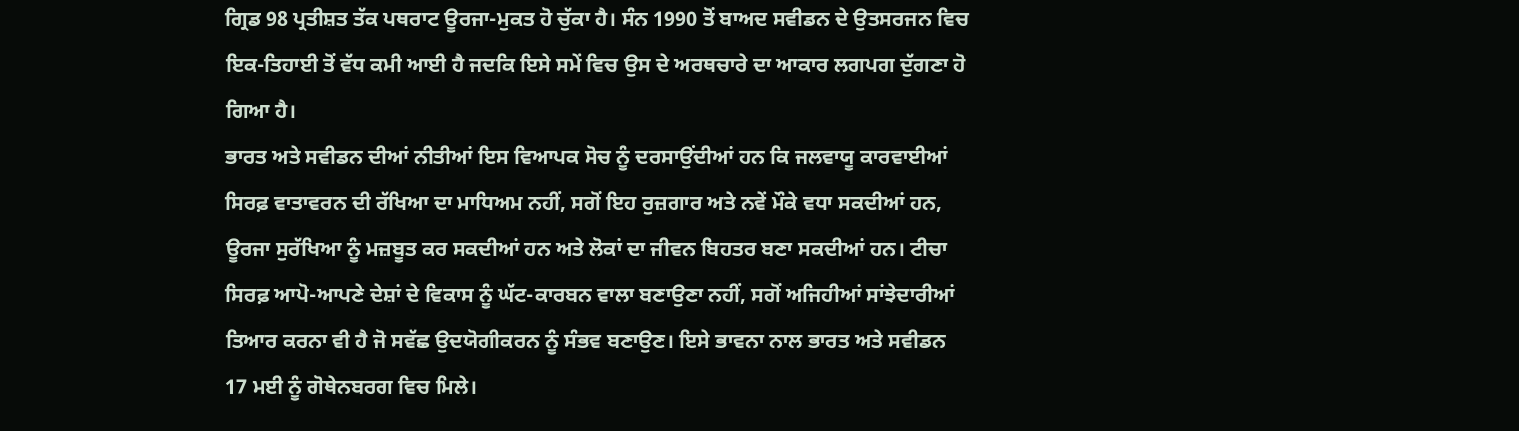ਗ੍ਰਿਡ 98 ਪ੍ਰਤੀਸ਼ਤ ਤੱਕ ਪਥਰਾਟ ਊਰਜਾ-ਮੁਕਤ ਹੋ ਚੁੱਕਾ ਹੈ। ਸੰਨ 1990 ਤੋਂ ਬਾਅਦ ਸਵੀਡਨ ਦੇ ਉਤਸਰਜਨ ਵਿਚ ਇਕ-ਤਿਹਾਈ ਤੋਂ ਵੱਧ ਕਮੀ ਆਈ ਹੈ ਜਦਕਿ ਇਸੇ ਸਮੇਂ ਵਿਚ ਉਸ ਦੇ ਅਰਥਚਾਰੇ ਦਾ ਆਕਾਰ ਲਗਪਗ ਦੁੱਗਣਾ ਹੋ ਗਿਆ ਹੈ।
ਭਾਰਤ ਅਤੇ ਸਵੀਡਨ ਦੀਆਂ ਨੀਤੀਆਂ ਇਸ ਵਿਆਪਕ ਸੋਚ ਨੂੰ ਦਰਸਾਉਂਦੀਆਂ ਹਨ ਕਿ ਜਲਵਾਯੂ ਕਾਰਵਾਈਆਂ ਸਿਰਫ਼ ਵਾਤਾਵਰਨ ਦੀ ਰੱਖਿਆ ਦਾ ਮਾਧਿਅਮ ਨਹੀਂ, ਸਗੋਂ ਇਹ ਰੁਜ਼ਗਾਰ ਅਤੇ ਨਵੇਂ ਮੌਕੇ ਵਧਾ ਸਕਦੀਆਂ ਹਨ, ਊਰਜਾ ਸੁਰੱਖਿਆ ਨੂੰ ਮਜ਼ਬੂਤ ਕਰ ਸਕਦੀਆਂ ਹਨ ਅਤੇ ਲੋਕਾਂ ਦਾ ਜੀਵਨ ਬਿਹਤਰ ਬਣਾ ਸਕਦੀਆਂ ਹਨ। ਟੀਚਾ ਸਿਰਫ਼ ਆਪੋ-ਆਪਣੇ ਦੇਸ਼ਾਂ ਦੇ ਵਿਕਾਸ ਨੂੰ ਘੱਟ-ਕਾਰਬਨ ਵਾਲਾ ਬਣਾਉਣਾ ਨਹੀਂ, ਸਗੋਂ ਅਜਿਹੀਆਂ ਸਾਂਝੇਦਾਰੀਆਂ ਤਿਆਰ ਕਰਨਾ ਵੀ ਹੈ ਜੋ ਸਵੱਛ ਉਦਯੋਗੀਕਰਨ ਨੂੰ ਸੰਭਵ ਬਣਾਉਣ। ਇਸੇ ਭਾਵਨਾ ਨਾਲ ਭਾਰਤ ਅਤੇ ਸਵੀਡਨ 17 ਮਈ ਨੂੰ ਗੋਥੇਨਬਰਗ ਵਿਚ ਮਿਲੇ।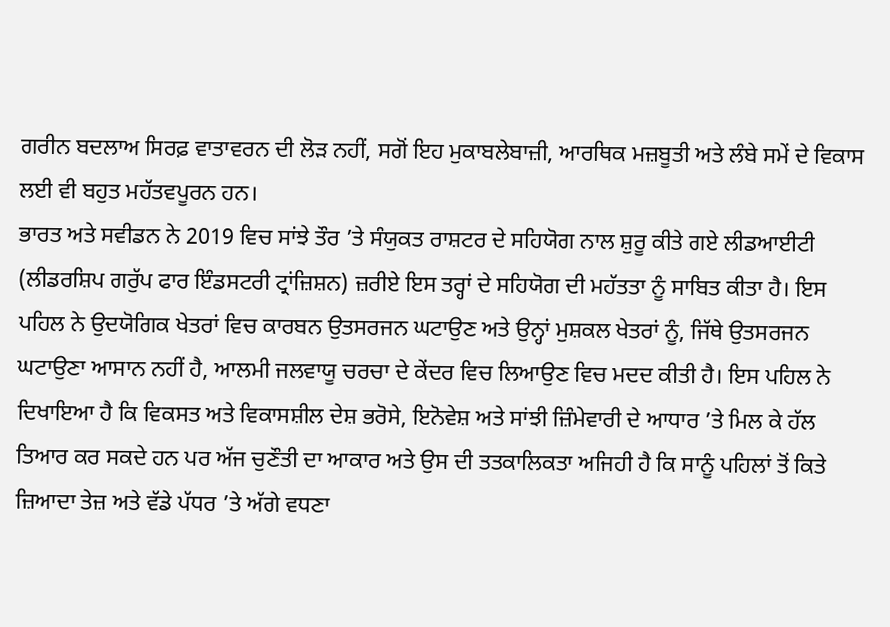ਗਰੀਨ ਬਦਲਾਅ ਸਿਰਫ਼ ਵਾਤਾਵਰਨ ਦੀ ਲੋੜ ਨਹੀਂ, ਸਗੋਂ ਇਹ ਮੁਕਾਬਲੇਬਾਜ਼ੀ, ਆਰਥਿਕ ਮਜ਼ਬੂਤੀ ਅਤੇ ਲੰਬੇ ਸਮੇਂ ਦੇ ਵਿਕਾਸ ਲਈ ਵੀ ਬਹੁਤ ਮਹੱਤਵਪੂਰਨ ਹਨ।
ਭਾਰਤ ਅਤੇ ਸਵੀਡਨ ਨੇ 2019 ਵਿਚ ਸਾਂਝੇ ਤੌਰ ’ਤੇ ਸੰਯੁਕਤ ਰਾਸ਼ਟਰ ਦੇ ਸਹਿਯੋਗ ਨਾਲ ਸ਼ੁਰੂ ਕੀਤੇ ਗਏ ਲੀਡਆਈਟੀ (ਲੀਡਰਸ਼ਿਪ ਗਰੁੱਪ ਫਾਰ ਇੰਡਸਟਰੀ ਟ੍ਰਾਂਜ਼ਿਸ਼ਨ) ਜ਼ਰੀਏ ਇਸ ਤਰ੍ਹਾਂ ਦੇ ਸਹਿਯੋਗ ਦੀ ਮਹੱਤਤਾ ਨੂੰ ਸਾਬਿਤ ਕੀਤਾ ਹੈ। ਇਸ ਪਹਿਲ ਨੇ ਉਦਯੋਗਿਕ ਖੇਤਰਾਂ ਵਿਚ ਕਾਰਬਨ ਉਤਸਰਜਨ ਘਟਾਉਣ ਅਤੇ ਉਨ੍ਹਾਂ ਮੁਸ਼ਕਲ ਖੇਤਰਾਂ ਨੂੰ, ਜਿੱਥੇ ਉਤਸਰਜਨ ਘਟਾਉਣਾ ਆਸਾਨ ਨਹੀਂ ਹੈ, ਆਲਮੀ ਜਲਵਾਯੂ ਚਰਚਾ ਦੇ ਕੇਂਦਰ ਵਿਚ ਲਿਆਉਣ ਵਿਚ ਮਦਦ ਕੀਤੀ ਹੈ। ਇਸ ਪਹਿਲ ਨੇ ਦਿਖਾਇਆ ਹੈ ਕਿ ਵਿਕਸਤ ਅਤੇ ਵਿਕਾਸਸ਼ੀਲ ਦੇਸ਼ ਭਰੋਸੇ, ਇਨੋਵੇਸ਼ ਅਤੇ ਸਾਂਝੀ ਜ਼ਿੰਮੇਵਾਰੀ ਦੇ ਆਧਾਰ ’ਤੇ ਮਿਲ ਕੇ ਹੱਲ ਤਿਆਰ ਕਰ ਸਕਦੇ ਹਨ ਪਰ ਅੱਜ ਚੁਣੌਤੀ ਦਾ ਆਕਾਰ ਅਤੇ ਉਸ ਦੀ ਤਤਕਾਲਿਕਤਾ ਅਜਿਹੀ ਹੈ ਕਿ ਸਾਨੂੰ ਪਹਿਲਾਂ ਤੋਂ ਕਿਤੇ ਜ਼ਿਆਦਾ ਤੇਜ਼ ਅਤੇ ਵੱਡੇ ਪੱਧਰ ’ਤੇ ਅੱਗੇ ਵਧਣਾ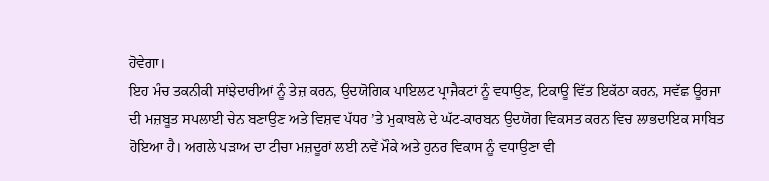ਹੋਵੇਗਾ।
ਇਹ ਮੰਚ ਤਕਨੀਕੀ ਸਾਂਝੇਦਾਰੀਆਂ ਨੂੰ ਤੇਜ਼ ਕਰਨ, ਉਦਯੋਗਿਕ ਪਾਇਲਟ ਪ੍ਰਾਜੈਕਟਾਂ ਨੂੰ ਵਧਾਉਣ, ਟਿਕਾਊ ਵਿੱਤ ਇਕੱਠਾ ਕਰਨ, ਸਵੱਛ ਊਰਜਾ ਦੀ ਮਜ਼ਬੂਤ ਸਪਲਾਈ ਚੇਨ ਬਣਾਉਣ ਅਤੇ ਵਿਸ਼ਵ ਪੱਧਰ ’ਤੇ ਮੁਕਾਬਲੇ ਦੇ ਘੱਟ-ਕਾਰਬਨ ਉਦਯੋਗ ਵਿਕਸਤ ਕਰਨ ਵਿਚ ਲਾਭਦਾਇਕ ਸਾਬਿਤ ਹੋਇਆ ਹੈ। ਅਗਲੇ ਪੜਾਅ ਦਾ ਟੀਚਾ ਮਜ਼ਦੂਰਾਂ ਲਈ ਨਵੇਂ ਮੌਕੇ ਅਤੇ ਹੁਨਰ ਵਿਕਾਸ ਨੂੰ ਵਧਾਉਣਾ ਵੀ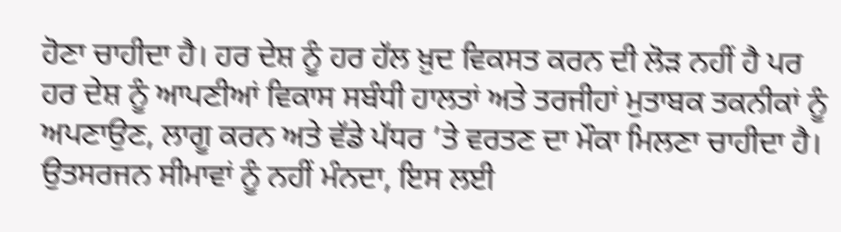ਹੋਣਾ ਚਾਹੀਦਾ ਹੈ। ਹਰ ਦੇਸ਼ ਨੂੰ ਹਰ ਹੱਲ ਖ਼ੁਦ ਵਿਕਸਤ ਕਰਨ ਦੀ ਲੋੜ ਨਹੀਂ ਹੈ ਪਰ ਹਰ ਦੇਸ਼ ਨੂੰ ਆਪਣੀਆਂ ਵਿਕਾਸ ਸਬੰਧੀ ਹਾਲਤਾਂ ਅਤੇ ਤਰਜੀਹਾਂ ਮੁਤਾਬਕ ਤਕਨੀਕਾਂ ਨੂੰ ਅਪਣਾਉਣ, ਲਾਗੂ ਕਰਨ ਅਤੇ ਵੱਡੇ ਪੱਧਰ ’ਤੇ ਵਰਤਣ ਦਾ ਮੌਕਾ ਮਿਲਣਾ ਚਾਹੀਦਾ ਹੈ। ਉਤਸਰਜਨ ਸੀਮਾਵਾਂ ਨੂੰ ਨਹੀਂ ਮੰਨਦਾ, ਇਸ ਲਈ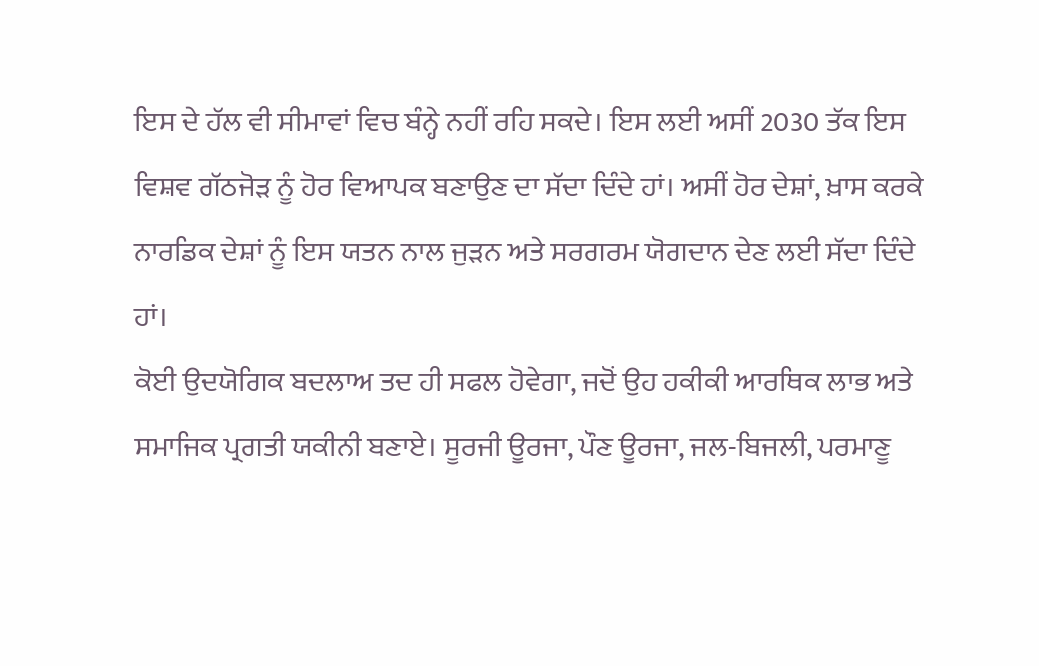ਇਸ ਦੇ ਹੱਲ ਵੀ ਸੀਮਾਵਾਂ ਵਿਚ ਬੰਨ੍ਹੇ ਨਹੀਂ ਰਹਿ ਸਕਦੇ। ਇਸ ਲਈ ਅਸੀਂ 2030 ਤੱਕ ਇਸ ਵਿਸ਼ਵ ਗੱਠਜੋੜ ਨੂੰ ਹੋਰ ਵਿਆਪਕ ਬਣਾਉਣ ਦਾ ਸੱਦਾ ਦਿੰਦੇ ਹਾਂ। ਅਸੀਂ ਹੋਰ ਦੇਸ਼ਾਂ, ਖ਼ਾਸ ਕਰਕੇ ਨਾਰਡਿਕ ਦੇਸ਼ਾਂ ਨੂੰ ਇਸ ਯਤਨ ਨਾਲ ਜੁੜਨ ਅਤੇ ਸਰਗਰਮ ਯੋਗਦਾਨ ਦੇਣ ਲਈ ਸੱਦਾ ਦਿੰਦੇ ਹਾਂ।
ਕੋਈ ਉਦਯੋਗਿਕ ਬਦਲਾਅ ਤਦ ਹੀ ਸਫਲ ਹੋਵੇਗਾ, ਜਦੋਂ ਉਹ ਹਕੀਕੀ ਆਰਥਿਕ ਲਾਭ ਅਤੇ ਸਮਾਜਿਕ ਪ੍ਰਗਤੀ ਯਕੀਨੀ ਬਣਾਏ। ਸੂਰਜੀ ਊਰਜਾ, ਪੌਣ ਊਰਜਾ, ਜਲ-ਬਿਜਲੀ, ਪਰਮਾਣੂ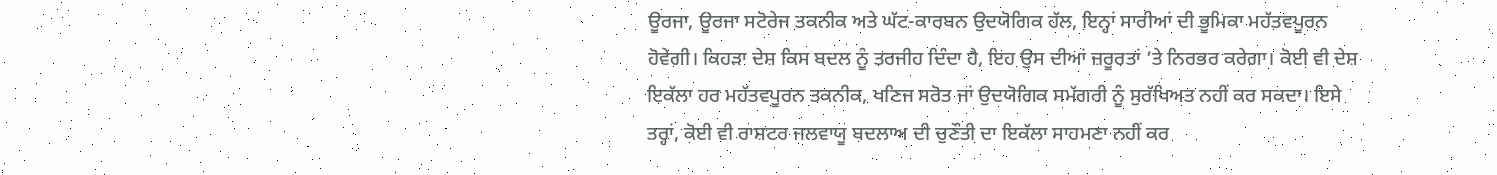ਊਰਜਾ, ਊਰਜਾ ਸਟੋਰੇਜ ਤਕਨੀਕ ਅਤੇ ਘੱਟ-ਕਾਰਬਨ ਉਦਯੋਗਿਕ ਹੱਲ, ਇਨ੍ਹਾਂ ਸਾਰੀਆਂ ਦੀ ਭੂਮਿਕਾ ਮਹੱਤਵਪੂਰਨ ਹੋਵੇਗੀ। ਕਿਹੜਾ ਦੇਸ਼ ਕਿਸ ਬਦਲ ਨੂੰ ਤਰਜੀਹ ਦਿੰਦਾ ਹੈ, ਇਹ ਉਸ ਦੀਆਂ ਜ਼ਰੂਰਤਾਂ ’ਤੇ ਨਿਰਭਰ ਕਰੇਗਾ। ਕੋਈ ਵੀ ਦੇਸ਼ ਇਕੱਲਾ ਹਰ ਮਹੱਤਵਪੂਰਨ ਤਕਨੀਕ, ਖਣਿਜ ਸਰੋਤ ਜਾਂ ਉਦਯੋਗਿਕ ਸਮੱਗਰੀ ਨੂੰ ਸੁਰੱਖਿਅਤ ਨਹੀਂ ਕਰ ਸਕਦਾ। ਇਸੇ ਤਰ੍ਹਾਂ, ਕੋਈ ਵੀ ਰਾਸ਼ਟਰ ਜਲਵਾਯੂ ਬਦਲਾਅ ਦੀ ਚੁਣੌਤੀ ਦਾ ਇਕੱਲਾ ਸਾਹਮਣਾ ਨਹੀਂ ਕਰ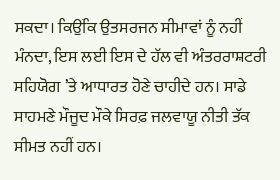ਸਕਦਾ। ਕਿਉਂਕਿ ਉਤਸਰਜਨ ਸੀਮਾਵਾਂ ਨੂੰ ਨਹੀਂ ਮੰਨਦਾ, ਇਸ ਲਈ ਇਸ ਦੇ ਹੱਲ ਵੀ ਅੰਤਰਰਾਸ਼ਟਰੀ ਸਹਿਯੋਗ ’ਤੇ ਆਧਾਰਤ ਹੋਣੇ ਚਾਹੀਦੇ ਹਨ। ਸਾਡੇ ਸਾਹਮਣੇ ਮੌਜੂਦ ਮੌਕੇ ਸਿਰਫ਼ ਜਲਵਾਯੂ ਨੀਤੀ ਤੱਕ ਸੀਮਤ ਨਹੀਂ ਹਨ।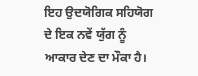ਇਹ ਉਦਯੋਗਿਕ ਸਹਿਯੋਗ ਦੇ ਇਕ ਨਵੇਂ ਯੁੱਗ ਨੂੰ ਆਕਾਰ ਦੇਣ ਦਾ ਮੌਕਾ ਹੈ।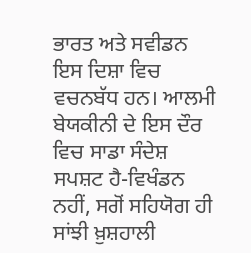ਭਾਰਤ ਅਤੇ ਸਵੀਡਨ ਇਸ ਦਿਸ਼ਾ ਵਿਚ ਵਚਨਬੱਧ ਹਨ। ਆਲਮੀ ਬੇਯਕੀਨੀ ਦੇ ਇਸ ਦੌਰ ਵਿਚ ਸਾਡਾ ਸੰਦੇਸ਼ ਸਪਸ਼ਟ ਹੈ-ਵਿਖੰਡਨ ਨਹੀਂ, ਸਗੋਂ ਸਹਿਯੋਗ ਹੀ ਸਾਂਝੀ ਖ਼ੁਸ਼ਹਾਲੀ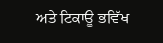ਅਤੇ ਟਿਕਾਊ ਭਵਿੱਖ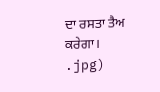ਦਾ ਰਸਤਾ ਤੈਅ ਕਰੇਗਾ।
.jpg)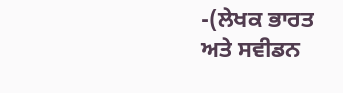-(ਲੇਖਕ ਭਾਰਤ ਅਤੇ ਸਵੀਡਨ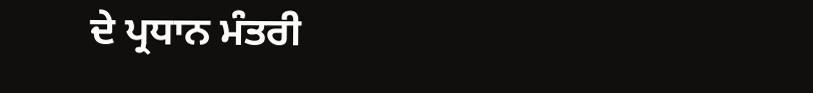ਦੇ ਪ੍ਰਧਾਨ ਮੰਤਰੀ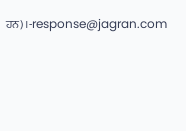ਹਨ)।-response@jagran.com